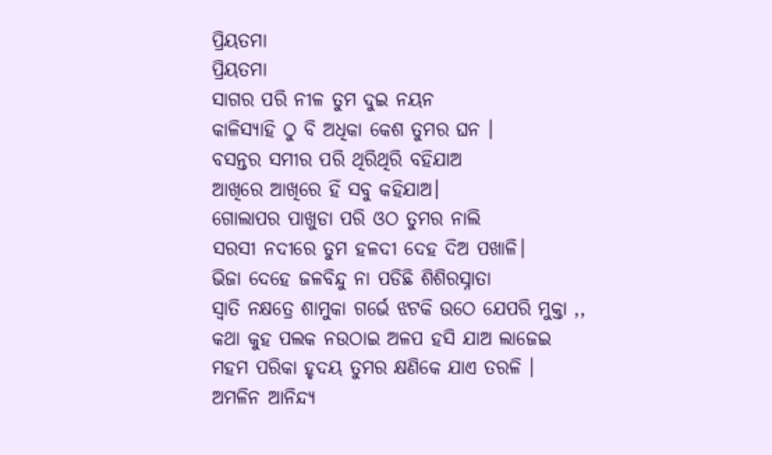ପ୍ରିୟତମା
ପ୍ରିୟତମା
ସାଗର ପରି ନୀଳ ତୁମ ଦୁଇ ନୟନ
କାଳିସ୍ୟାହି ଠୁ ବି ଅଧିକା କେଶ ତୁମର ଘନ ।
ବସନ୍ତର ସମୀର ପରି ଥିରିଥିରି ବହିଯାଅ
ଆଖିରେ ଆଖିରେ ହିଁ ସବୁ କହିଯାଅ।
ଗୋଲାପର ପାଖୁଡା ପରି ଓଠ ତୁମର ନାଲି
ସରସୀ ନଦୀରେ ତୁମ ହଳଦୀ ଦେହ ଦିଅ ପଖାଳି।
ଭିଜା ଦେହେ ଜଳବିନ୍ଦୁ ନା ପଡିଛି ଶିଶିରସ୍ନାତା
ସ୍ୱାତି ନକ୍ଷତ୍ରେ ଶାମୁକା ଗର୍ଭେ ଝଟକି ଉଠେ ଯେପରି ମୁକ୍ତା ,,
କଥା କୁହ ପଲକ ନଉଠାଇ ଅଳପ ହସି ଯାଅ ଲାଜେଇ
ମହମ ପରିକା ହୃଦୟ ତୁମର କ୍ଷଣିକେ ଯାଏ ତରଳି ।
ଅମଳିନ ଆନିନ୍ଦ୍ୟ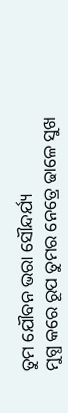ତୁମ ଯୌବନ ଭରା ସୌନ୍ଦର୍ଯ୍ୟ
ମୁଗ୍ଧ କରେ ରୂପ ତୁମର ନେତ୍ରେ ଢାଳେ ସୁଖ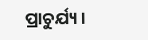ପ୍ରାଚୁର୍ଯ୍ୟ ।